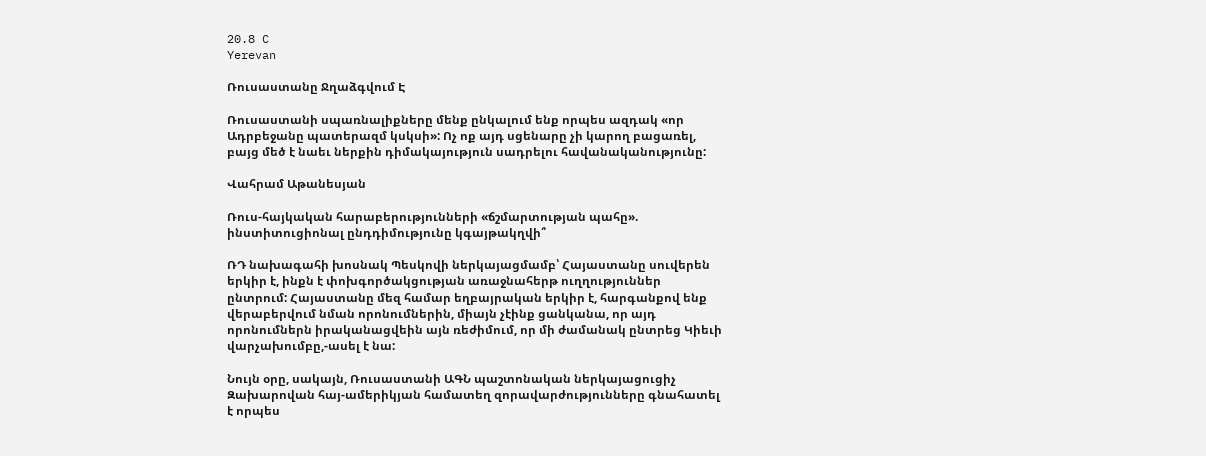20.8 C
Yerevan

Ռուսաստանը Ջղաձգվում Է

Ռուսաստանի սպառնալիքները մենք ընկալում ենք որպես ազդակ «որ Ադրբեջանը պատերազմ կսկսի»: Ոչ ոք այդ սցենարը չի կարող բացառել, բայց մեծ է նաեւ ներքին դիմակայություն սադրելու հավանականությունը:

Վահրամ Աթանեսյան

Ռուս-հայկական հարաբերությունների «ճշմարտության պահը». ինստիտուցիոնալ ընդդիմությունը կգայթակղվի՞

ՌԴ նախագահի խոսնակ Պեսկովի ներկայացմամբ՝ Հայաստանը սուվերեն երկիր է, ինքն է փոխգործակցության առաջնահերթ ուղղություններ ընտրում: Հայաստանը մեզ համար եղբայրական երկիր է, հարգանքով ենք վերաբերվում նման որոնումներին, միայն չէինք ցանկանա, որ այդ որոնումներն իրականացվեին այն ռեժիմում, որ մի ժամանակ ընտրեց Կիեւի վարչախումբը,-ասել է նա:

Նույն օրը, սակայն, Ռուսաստանի ԱԳՆ պաշտոնական ներկայացուցիչ Զախարովան հայ-ամերիկյան համատեղ զորավարժությունները գնահատել է որպես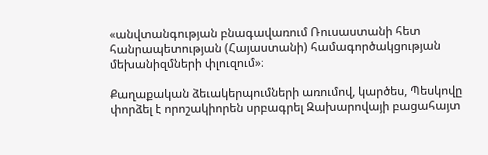«անվտանգության բնագավառում Ռուսաստանի հետ հանրապետության (Հայաստանի) համագործակցության մեխանիզմների փլուզում»։

Քաղաքական ձեւակերպումների առումով, կարծես, Պեսկովը փորձել է որոշակիորեն սրբագրել Զախարովայի բացահայտ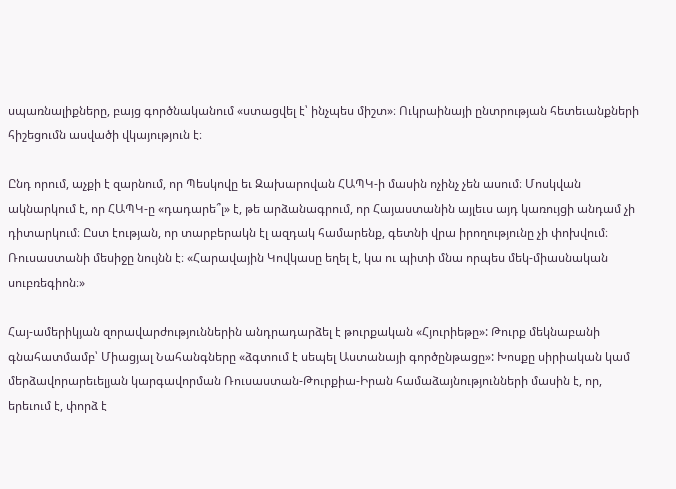սպառնալիքները, բայց գործնականում «ստացվել է՝ ինչպես միշտ»։ Ուկրաինայի ընտրության հետեւանքների հիշեցումն ասվածի վկայություն է։

Ընդ որում, աչքի է զարնում, որ Պեսկովը եւ Զախարովան ՀԱՊԿ‑ի մասին ոչինչ չեն ասում։ Մոսկվան ակնարկում է, որ ՀԱՊԿ‑ը «դադարե՞լ» է, թե արձանագրում, որ Հայաստանին այլեւս այդ կառույցի անդամ չի դիտարկում։ Ըստ էության, որ տարբերակն էլ ազդակ համարենք, գետնի վրա իրողությունը չի փոխվում։ Ռուսաստանի մեսիջը նույնն է։ «Հարավային Կովկասը եղել է, կա ու պիտի մնա որպես մեկ-միասնական սուբռեգիոն։»

Հայ-ամերիկյան զորավարժություններին անդրադարձել է թուրքական «Հյուրիեթը»: Թուրք մեկնաբանի գնահատմամբ՝ Միացյալ Նահանգները «ձգտում է սեպել Աստանայի գործընթացը»: Խոսքը սիրիական կամ մերձավորարեւելյան կարգավորման Ռուսաստան-Թուրքիա-Իրան համաձայնությունների մասին է, որ, երեւում է, փորձ է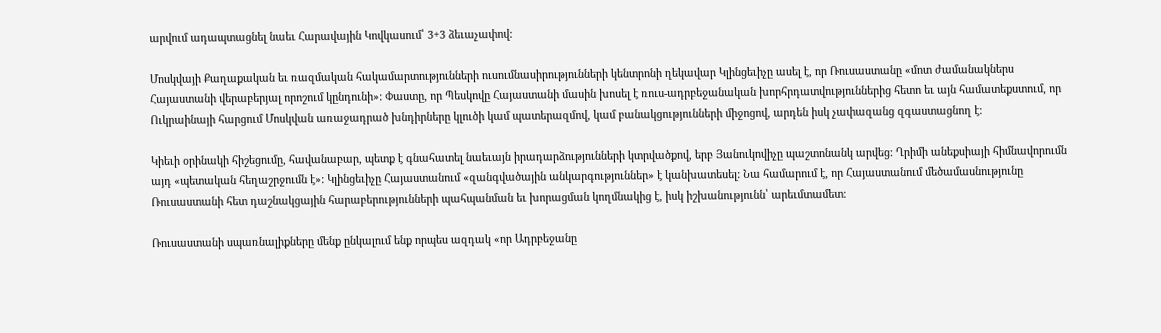արվում ադապտացնել նաեւ Հարավային Կովկասում՝ 3+3 ձեւաչափով:

Մոսկվայի Քաղաքական եւ ռազմական հակամարտությունների ուսումնասիրությունների կենտրոնի ղեկավար Կլինցեւիչը ասել է, որ Ռուսաստանը «մոտ ժամանակներս Հայաստանի վերաբերյալ որոշում կընդունի»: Փաստը, որ Պեսկովը Հայաստանի մասին խոսել է ռուս-ադրբեջանական խորհրդատվություններից հետո եւ այն համատեքստում, որ Ուկրաինայի հարցում Մոսկվան առաջադրած խնդիրները կլուծի կամ պատերազմով, կամ բանակցությունների միջոցով, արդեն իսկ չափազանց զգաստացնող է։

Կիեւի օրինակի հիշեցումը, հավանաբար, պետք է գնահատել նաեւայն իրադարձությունների կտրվածքով, երբ Յանուկովիչը պաշտոնանկ արվեց: Ղրիմի անեքսիայի հիմնավորումն այդ «պետական հեղաշրջումն է»: Կլինցեւիչը Հայաստանում «զանգվածային անկարգություններ» է կանխատեսել: Նա համարում է, որ Հայաստանում մեծամասնությունը Ռուսաստանի հետ դաշնակցային հարաբերությունների պահպանման եւ խորացման կողմնակից է, իսկ իշխանությունն՝ արեւմտամետ։

Ռուսաստանի սպառնալիքները մենք ընկալում ենք որպես ազդակ «որ Ադրբեջանը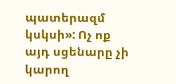պատերազմ կսկսի»: Ոչ ոք այդ սցենարը չի կարող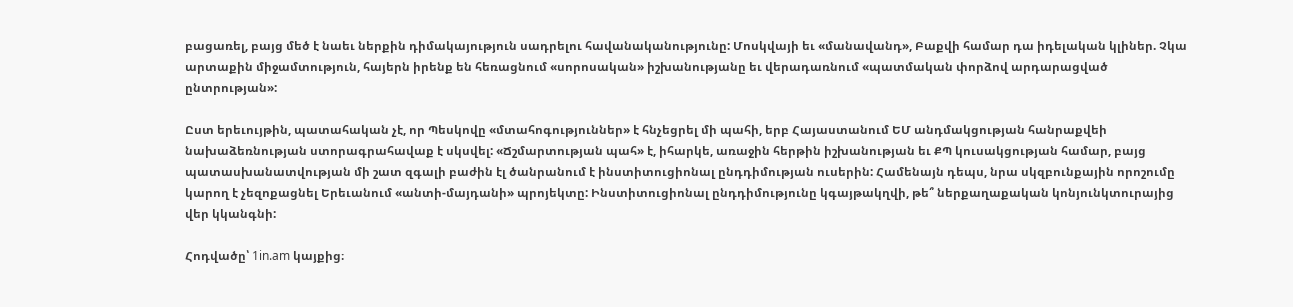բացառել, բայց մեծ է նաեւ ներքին դիմակայություն սադրելու հավանականությունը: Մոսկվայի եւ «մանավանդ», Բաքվի համար դա իդելական կլիներ. Չկա արտաքին միջամտություն, հայերն իրենք են հեռացնում «սորոսական» իշխանությանը եւ վերադառնում «պատմական փորձով արդարացված ընտրության»:

Ըստ երեւույթին, պատահական չէ, որ Պեսկովը «մտահոգություններ» է հնչեցրել մի պահի, երբ Հայաստանում ԵՄ անդմակցության հանրաքվեի նախաձեռնության ստորագրահավաք է սկսվել: «Ճշմարտության պահ» է, իհարկե, առաջին հերթին իշխանության եւ ՔՊ կուսակցության համար, բայց պատասխանատվության մի շատ զգալի բաժին էլ ծանրանում է ինստիտուցիոնալ ընդդիմության ուսերին: Համենայն դեպս, նրա սկզբունքային որոշումը կարող է չեզոքացնել Երեւանում «անտի-մայդանի» պրոյեկտը: Ինստիտուցիոնալ ընդդիմությունը կգայթակղվի, թե՞ ներքաղաքական կոնյունկտուրայից վեր կկանգնի:

Հոդվածը՝ 1in.am կայքից։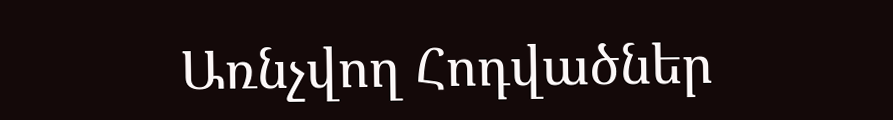Առնչվող Հոդվածներ